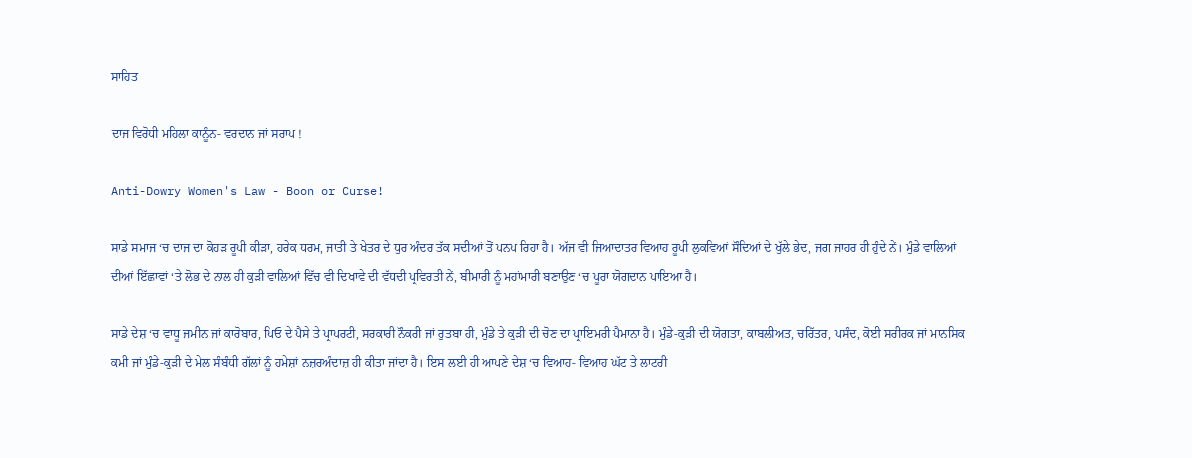ਸਾਹਿਤ

ਦਾਜ ਵਿਰੋਧੀ ਮਹਿਲਾ ਕਾਨੂੰਨ- ਵਰਦਾਨ ਜਾਂ ਸਰਾਪ !

Anti-Dowry Women's Law - Boon or Curse!

ਸਾਡੇ ਸਮਾਜ ‘ਚ ਦਾਜ ਦਾ ਕੋਹੜ ਰੂਪੀ ਕੀੜਾ, ਹਰੇਕ ਧਰਮ, ਜਾਤੀ ਤੇ ਖੇਤਰ ਦੇ ਧੁਰ ਅੰਦਰ ਤੱਕ ਸਦੀਆਂ ਤੋਂ ਪਨਪ ਰਿਹਾ ਹੈ। ਅੱਜ ਵੀ ਜਿਆਦਾਤਰ ਵਿਆਹ ਰੂਪੀ ਲੁਕਵਿਆਂ ਸੌਦਿਆਂ ਦੇ ਖੁੱਲੇ ਭੇਦ, ਜਗ ਜਾਹਰ ਹੀ ਹੁੰਦੇ ਨੇਂ। ਮੁੰਡੇ ਵਾਲਿਆਂ ਦੀਆਂ ਇੱਛਾਵਾਂ ‘ਤੇ ਲੋਭ ਦੇ ਨਾਲ ਹੀ ਕੁੜੀ ਵਾਲਿਆਂ ਵਿੱਚ ਵੀ ਦਿਖਾਵੇ ਦੀ ਵੱਧਦੀ ਪ੍ਰਵਿਰਤੀ ਨੇਂ, ਬੀਮਾਰੀ ਨੂੰ ਮਹਾਂਮਾਰੀ ਬਣਾਉਣ ‘ਚ ਪੂਰਾ ਯੋਗਦਾਨ ਪਾਇਆ ਹੈ।

ਸਾਡੇ ਦੇਸ਼ ‘ਚ ਵਾਧੂ ਜਮੀਨ ਜਾਂ ਕਾਰੋਬਾਰ, ਪਿਓ ਦੇ ਪੈਸੇ ਤੇ ਪ੍ਰਾਪਰਟੀ, ਸਰਕਾਰੀ ਨੌਕਰੀ ਜਾਂ ਰੁਤਬਾ ਹੀ, ਮੁੰਡੇ ਤੇ ਕੁੜੀ ਦੀ ਚੋਣ ਦਾ ਪ੍ਰਾਇਮਰੀ ਪੈਮਾਨਾ ਹੈ। ਮੁੰਡੇ-ਕੁੜੀ ਦੀ ਯੋਗਤਾ, ਕਾਬਲੀਅਤ, ਚਰਿੱਤਰ, ਪਸੰਦ, ਕੋਈ ਸਰੀਰਕ ਜਾਂ ਮਾਨਸਿਕ ਕਮੀ ਜਾਂ ਮੁੰਡੇ-ਕੁੜੀ ਦੇ ਮੇਲ ਸੰਬੰਧੀ ਗੱਲਾਂ ਨੂੰ ਹਮੇਸ਼ਾਂ ਨਜ਼ਰਅੰਦਾਜ਼ ਹੀ ਕੀਤਾ ਜਾਂਦਾ ਹੈ। ਇਸ ਲਈ ਹੀ ਆਪਣੇ ਦੇਸ਼ ‘ਚ ਵਿਆਹ- ਵਿਆਹ ਘੱਟ ਤੇ ਲਾਟਰੀ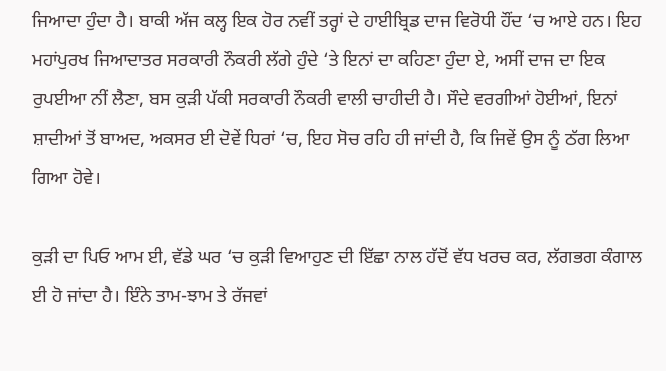ਜਿਆਦਾ ਹੁੰਦਾ ਹੈ। ਬਾਕੀ ਅੱਜ ਕਲ੍ਹ ਇਕ ਹੋਰ ਨਵੀਂ ਤਰ੍ਹਾਂ ਦੇ ਹਾਈਬ੍ਰਿਡ ਦਾਜ ਵਿਰੋਧੀ ਹੌਂਦ ‘ਚ ਆਏ ਹਨ। ਇਹ ਮਹਾਂਪੁਰਖ ਜਿਆਦਾਤਰ ਸਰਕਾਰੀ ਨੌਕਰੀ ਲੱਗੇ ਹੁੰਦੇ ‘ਤੇ ਇਨਾਂ ਦਾ ਕਹਿਣਾ ਹੁੰਦਾ ਏ, ਅਸੀਂ ਦਾਜ ਦਾ ਇਕ ਰੁਪਈਆ ਨੀਂ ਲੈਣਾ, ਬਸ ਕੁੜੀ ਪੱਕੀ ਸਰਕਾਰੀ ਨੌਕਰੀ ਵਾਲੀ ਚਾਹੀਦੀ ਹੈ। ਸੌਦੇ ਵਰਗੀਆਂ ਹੋਈਆਂ, ਇਨਾਂ ਸ਼ਾਦੀਆਂ ਤੋਂ ਬਾਅਦ, ਅਕਸਰ ਈ ਦੋਵੇਂ ਧਿਰਾਂ ‘ਚ, ਇਹ ਸੋਚ ਰਹਿ ਹੀ ਜਾਂਦੀ ਹੈ, ਕਿ ਜਿਵੇਂ ਉਸ ਨੂੰ ਠੱਗ ਲਿਆ ਗਿਆ ਹੋਵੇ।

ਕੁੜੀ ਦਾ ਪਿਓ ਆਮ ਈ, ਵੱਡੇ ਘਰ ‘ਚ ਕੁੜੀ ਵਿਆਹੁਣ ਦੀ ਇੱਛਾ ਨਾਲ ਹੱਦੋਂ ਵੱਧ ਖਰਚ ਕਰ, ਲੱਗਭਗ ਕੰਗਾਲ ਈ ਹੋ ਜਾਂਦਾ ਹੈ। ਇੰਨੇ ਤਾਮ-ਝਾਮ ਤੇ ਰੱਜਵਾਂ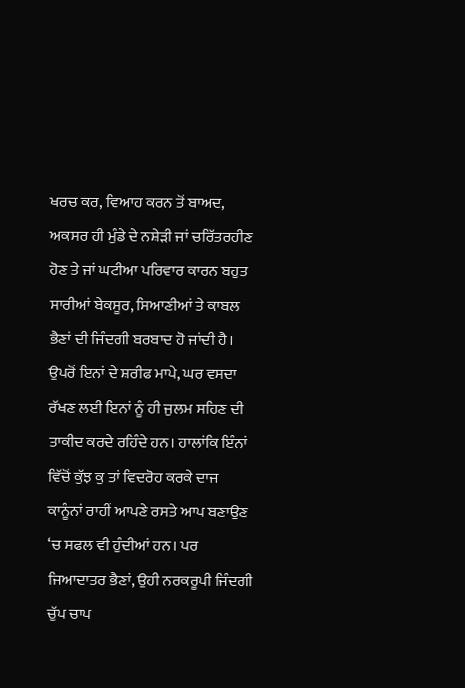ਖਰਚ ਕਰ, ਵਿਆਹ ਕਰਨ ਤੋਂ ਬਾਅਦ, ਅਕਸਰ ਹੀ ਮੁੰਡੇ ਦੇ ਨਸ਼ੇੜੀ ਜਾਂ ਚਰਿੱਤਰਹੀਣ ਹੋਣ ਤੇ ਜਾਂ ਘਟੀਆ ਪਰਿਵਾਰ ਕਾਰਨ ਬਹੁਤ ਸਾਰੀਆਂ ਬੇਕਸੂਰ, ਸਿਆਣੀਆਂ ਤੇ ਕਾਬਲ ਭੈਣਾਂ ਦੀ ਜਿੰਦਗੀ ਬਰਬਾਦ ਹੋ ਜਾਂਦੀ ਹੈ। ਉਪਰੋਂ ਇਨਾਂ ਦੇ ਸ਼ਰੀਫ ਮਾਪੇ, ਘਰ ਵਸਦਾ ਰੱਖਣ ਲਈ ਇਨਾਂ ਨੂੰ ਹੀ ਜੁਲਮ ਸਹਿਣ ਦੀ ਤਾਕੀਦ ਕਰਦੇ ਰਹਿੰਦੇ ਹਨ। ਹਾਲਾਂਕਿ ਇੰਨਾਂ ਵਿੱਚੋਂ ਕੁੱਝ ਕੁ ਤਾਂ ਵਿਦਰੋਹ ਕਰਕੇ ਦਾਜ ਕਾਨੂੰਨਾਂ ਰਾਹੀਂ ਆਪਣੇ ਰਸਤੇ ਆਪ ਬਣਾਉਣ ‘ਚ ਸਫਲ ਵੀ ਹੁੰਦੀਆਂ ਹਨ। ਪਰ ਜਿਆਦਾਤਰ ਭੈਣਾਂ, ਉਹੀ ਨਰਕਰੂਪੀ ਜਿੰਦਗੀ ਚੁੱਪ ਚਾਪ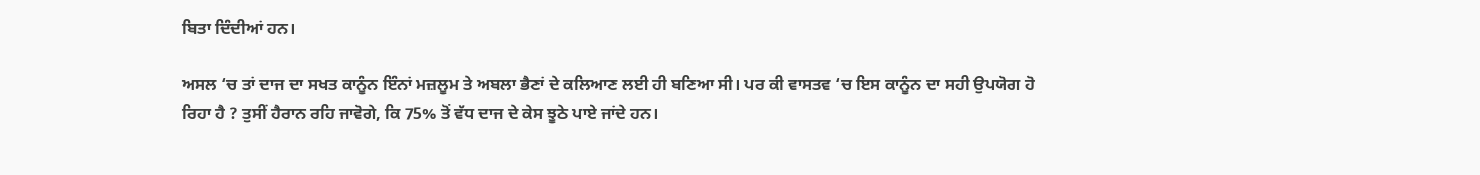ਬਿਤਾ ਦਿੰਦੀਆਂ ਹਨ।

ਅਸਲ ‘ਚ ਤਾਂ ਦਾਜ ਦਾ ਸਖਤ ਕਾਨੂੰਨ ਇੰਨਾਂ ਮਜ਼ਲੂਮ ਤੇ ਅਬਲਾ ਭੈਣਾਂ ਦੇ ਕਲਿਆਣ ਲਈ ਹੀ ਬਣਿਆ ਸੀ। ਪਰ ਕੀ ਵਾਸਤਵ ‘ਚ ਇਸ ਕਾਨੂੰਨ ਦਾ ਸਹੀ ਉਪਯੋਗ ਹੋ ਰਿਹਾ ਹੈ ? ਤੁਸੀਂ ਹੈਰਾਨ ਰਹਿ ਜਾਵੋਗੇ, ਕਿ 75% ਤੋਂ ਵੱਧ ਦਾਜ ਦੇ ਕੇਸ ਝੂਠੇ ਪਾਏ ਜਾਂਦੇ ਹਨ।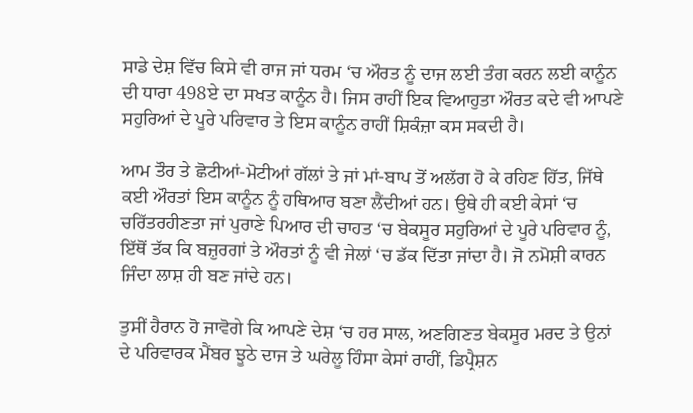ਸਾਡੇ ਦੇਸ਼ ਵਿੱਚ ਕਿਸੇ ਵੀ ਰਾਜ ਜਾਂ ਧਰਮ ‘ਚ ਔਰਤ ਨੂੰ ਦਾਜ ਲਈ ਤੰਗ ਕਰਨ ਲਈ ਕਾਨੂੰਨ ਦੀ ਧਾਰਾ 498ਏ ਦਾ ਸਖਤ ਕਾਨੂੰਨ ਹੈ। ਜਿਸ ਰਾਹੀਂ ਇਕ ਵਿਆਹੁਤਾ ਔਰਤ ਕਦੇ ਵੀ ਆਪਣੇ ਸਹੁਰਿਆਂ ਦੇ ਪੂਰੇ ਪਰਿਵਾਰ ਤੇ ਇਸ ਕਾਨੂੰਨ ਰਾਹੀਂ ਸ਼ਿਕੰਜ਼ਾ ਕਸ ਸਕਦੀ ਹੈ।

ਆਮ ਤੌਰ ਤੇ ਛੋਟੀਆਂ-ਮੋਟੀਆਂ ਗੱਲਾਂ ਤੇ ਜਾਂ ਮਾਂ-ਬਾਪ ਤੋਂ ਅਲੱਗ ਹੋ ਕੇ ਰਹਿਣ ਹਿੱਤ, ਜਿੱਥੇ ਕਈ ਔਰਤਾਂ ਇਸ ਕਾਨੂੰਨ ਨੂੰ ਹਥਿਆਰ ਬਣਾ ਲੈਂਦੀਆਂ ਹਨ। ਉਥੇ ਹੀ ਕਈ ਕੇਸਾਂ ‘ਚ ਚਰਿੱਤਰਹੀਣਤਾ ਜਾਂ ਪੁਰਾਣੇ ਪਿਆਰ ਦੀ ਚਾਹਤ ‘ਚ ਬੇਕਸੂਰ ਸਹੁਰਿਆਂ ਦੇ ਪੂਰੇ ਪਰਿਵਾਰ ਨੂੰ, ਇੱਥੋਂ ਤੱਕ ਕਿ ਬਜ਼ੁਰਗਾਂ ਤੇ ਔਰਤਾਂ ਨੂੰ ਵੀ ਜੇਲਾਂ ‘ਚ ਡੱਕ ਦਿੱਤਾ ਜਾਂਦਾ ਹੈ। ਜੋ ਨਮੋਸ਼ੀ ਕਾਰਨ ਜਿੰਦਾ ਲਾਸ਼ ਹੀ ਬਣ ਜਾਂਦੇ ਹਨ।

ਤੁਸੀਂ ਹੈਰਾਨ ਹੋ ਜਾਵੋਗੇ ਕਿ ਆਪਣੇ ਦੇਸ਼ ‘ਚ ਹਰ ਸਾਲ, ਅਣਗਿਣਤ ਬੇਕਸੂਰ ਮਰਦ ਤੇ ਉਨਾਂ ਦੇ ਪਰਿਵਾਰਕ ਮੈਂਬਰ ਝੂਠੇ ਦਾਜ ਤੇ ਘਰੇਲੂ ਹਿੰਸਾ ਕੇਸਾਂ ਰਾਹੀਂ, ਡਿਪ੍ਰੈਸ਼ਨ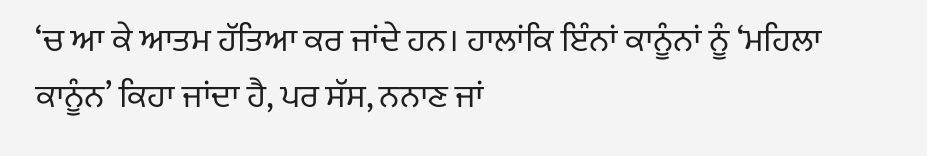‘ਚ ਆ ਕੇ ਆਤਮ ਹੱਤਿਆ ਕਰ ਜਾਂਦੇ ਹਨ। ਹਾਲਾਂਕਿ ਇੰਨਾਂ ਕਾਨੂੰਨਾਂ ਨੂੰ ‘ਮਹਿਲਾ ਕਾਨੂੰਨ’ ਕਿਹਾ ਜਾਂਦਾ ਹੈ, ਪਰ ਸੱਸ, ਨਨਾਣ ਜਾਂ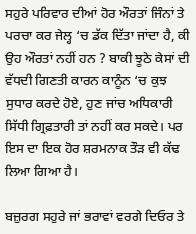ਸਹੁਰੇ ਪਰਿਵਾਰ ਦੀਆਂ ਹੋਰ ਔਰਤਾਂ ਜਿੰਨਾਂ ਤੇ ਪਰਚਾ ਕਰ ਜੇਲ੍ਹ ‘ਚ ਡੱਕ ਦਿੱਤਾ ਜਾਂਦਾ ਹੈ, ਕੀ ਉਹ ਔਰਤਾਂ ਨਹੀਂ ਹਨ ? ਬਾਕੀ ਝੂਠੇ ਕੇਸਾਂ ਦੀ ਵੱਧਦੀ ਗਿਣਤੀ ਕਾਰਨ ਕਾਨੂੰਨ ‘ਚ ਕੁਝ ਸੁਧਾਰ ਕਰਦੇ ਹੋਏ, ਹੁਣ ਜਾਂਚ ਅਧਿਕਾਰੀ ਸਿੱਧੀ ਗ੍ਰਿਫ਼ਤਾਰੀ ਤਾਂ ਨਹੀਂ ਕਰ ਸਕਦੇ। ਪਰ ਇਸ ਦਾ ਇਕ ਹੋਰ ਸ਼ਰਮਨਾਕ ਤੌੜ ਵੀ ਕੱਢ ਲਿਆ ਗਿਆ ਹੈ।

ਬਜ਼ੁਰਗ ਸਹੁਰੇ ਜਾਂ ਭਰਾਵਾਂ ਵਰਗੇ ਦਿਓਰ ਤੇ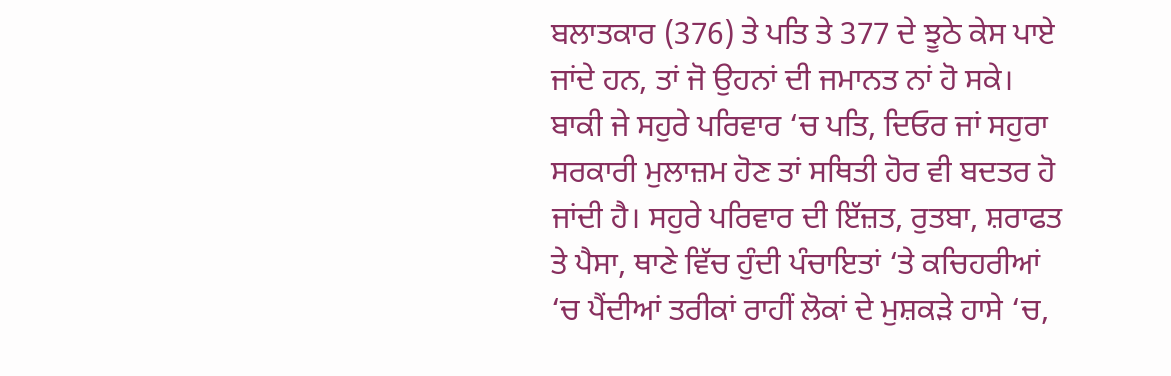ਬਲਾਤਕਾਰ (376) ਤੇ ਪਤਿ ਤੇ 377 ਦੇ ਝੂਠੇ ਕੇਸ ਪਾਏ ਜਾਂਦੇ ਹਨ, ਤਾਂ ਜੋ ਉਹਨਾਂ ਦੀ ਜਮਾਨਤ ਨਾਂ ਹੋ ਸਕੇ। ਬਾਕੀ ਜੇ ਸਹੁਰੇ ਪਰਿਵਾਰ ‘ਚ ਪਤਿ, ਦਿਓਰ ਜਾਂ ਸਹੁਰਾ ਸਰਕਾਰੀ ਮੁਲਾਜ਼ਮ ਹੋਣ ਤਾਂ ਸਥਿਤੀ ਹੋਰ ਵੀ ਬਦਤਰ ਹੋ ਜਾਂਦੀ ਹੈ। ਸਹੁਰੇ ਪਰਿਵਾਰ ਦੀ ਇੱਜ਼ਤ, ਰੁਤਬਾ, ਸ਼ਰਾਫਤ ਤੇ ਪੈਸਾ, ਥਾਣੇ ਵਿੱਚ ਹੁੰਦੀ ਪੰਚਾਇਤਾਂ ‘ਤੇ ਕਚਿਹਰੀਆਂ ‘ਚ ਪੈਂਦੀਆਂ ਤਰੀਕਾਂ ਰਾਹੀਂ ਲੋਕਾਂ ਦੇ ਮੁਸ਼ਕੜੇ ਹਾਸੇ ‘ਚ,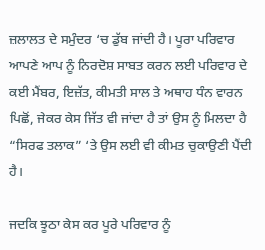ਜ਼ਲਾਲਤ ਦੇ ਸਮੁੰਦਰ ‘ਚ ਡੁੱਬ ਜਾਂਦੀ ਹੈ। ਪੂਰਾ ਪਰਿਵਾਰ ਆਪਣੇ ਆਪ ਨੂੰ ਨਿਰਦੋਸ਼ ਸਾਬਤ ਕਰਨ ਲਈ ਪਰਿਵਾਰ ਦੇ ਕਈ ਮੈਂਬਰ, ਇਜ਼ੱਤ, ਕੀਮਤੀ ਸਾਲ ਤੇ ਅਥਾਹ ਧੰਨ ਵਾਰਨ ਪਿਛੋਂ, ਜੇਕਰ ਕੇਸ ਜਿੱਤ ਵੀ ਜਾਂਦਾ ਹੈ ਤਾਂ ਉਸ ਨੂੰ ਮਿਲਦਾ ਹੈ “ਸਿਰਫ ਤਲਾਕ” ‘ਤੇ ਉਸ ਲਈ ਵੀ ਕੀਮਤ ਚੁਕਾਉਣੀ ਪੈਂਦੀ ਹੈ।

ਜਦਕਿ ਝੂਠਾ ਕੇਸ ਕਰ ਪੂਰੇ ਪਰਿਵਾਰ ਨੂੰ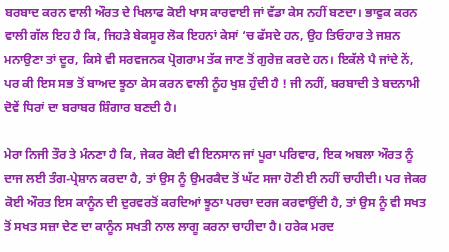ਬਰਬਾਦ ਕਰਨ ਵਾਲੀ ਔਰਤ ਦੇ ਖਿਲਾਫ ਕੋਈ ਖਾਸ ਕਾਰਵਾਈ ਜਾਂ ਵੱਡਾ ਕੇਸ ਨਹੀਂ ਬਣਦਾ। ਭਾਵੁਕ ਕਰਨ ਵਾਲੀ ਗੱਲ ਇਹ ਹੈ ਕਿ, ਜਿਹੜੇ ਬੇਕਸੂਰ ਲੋਕ ਇਹਨਾਂ ਕੇਸਾਂ ‘ਚ ਫੱਸਦੇ ਹਨ, ਉਹ ਤਿਓਹਾਰ ਤੇ ਜਸ਼ਨ ਮਨਾਉਣਾ ਤਾਂ ਦੂਰ, ਕਿਸੇ ਵੀ ਸਰਵਜਨਕ ਪ੍ਰੋਗਰਾਮ ਤੱਕ ਜਾਣ ਤੋਂ ਗੁਰੇਜ਼ ਕਰਦੇ ਹਨ। ਇਕੱਲੇ ਪੈ ਜਾਂਦੇ ਨੇਂ, ਪਰ ਕੀ ਇਸ ਸਭ ਤੋਂ ਬਾਅਦ ਝੂਠਾ ਕੇਸ ਕਰਨ ਵਾਲੀ ਨੂੰਹ ਖੁਸ਼ ਹੁੰਦੀ ਹੈ ! ਜੀ ਨਹੀਂ, ਬਰਬਾਦੀ ਤੇ ਬਦਨਾਮੀ ਦੋਵੇਂ ਧਿਰਾਂ ਦਾ ਬਰਾਬਰ ਸ਼ਿੰਗਾਰ ਬਣਦੀ ਹੈ।

ਮੇਰਾ ਨਿਜੀ ਤੌਰ ਤੇ ਮੰਨਣਾ ਹੈ ਕਿ, ਜੇਕਰ ਕੋਈ ਵੀ ਇਨਸਾਨ ਜਾਂ ਪੂਰਾ ਪਰਿਵਾਰ, ਇਕ ਅਬਲਾ ਔਰਤ ਨੂੰ ਦਾਜ ਲਈ ਤੰਗ-ਪ੍ਰੇਸ਼ਾਨ ਕਰਦਾ ਹੈ, ਤਾਂ ਉਸ ਨੂੰ ਉਮਰਕੈਦ ਤੋਂ ਘੱਟ ਸਜਾ ਹੋਣੀ ਈ ਨਹੀਂ ਚਾਹੀਦੀ। ਪਰ ਜੇਕਰ ਕੋਈ ਔਰਤ ਇਸ ਕਾਨੂੰਨ ਦੀ ਦੁਰਵਰਤੋਂ ਕਰਦਿਆਂ ਝੂਠਾ ਪਰਚਾ ਦਰਜ ਕਰਵਾਉਂਦੀ ਹੈ, ਤਾਂ ਉਸ ਨੂੰ ਵੀ ਸਖਤ ਤੋਂ ਸਖਤ ਸਜ਼ਾ ਦੇਣ ਦਾ ਕਾਨੂੰਨ ਸਖਤੀ ਨਾਲ ਲਾਗੂ ਕਰਨਾ ਚਾਹੀਦਾ ਹੈ। ਹਰੇਕ ਮਰਦ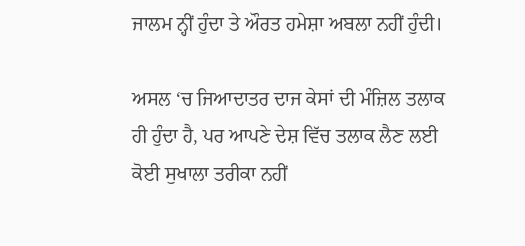ਜਾਲਮ ਨ੍ਹੀਂ ਹੁੰਦਾ ਤੇ ਔਰਤ ਹਮੇਸ਼ਾ ਅਬਲਾ ਨਹੀਂ ਹੁੰਦੀ।

ਅਸਲ ‘ਚ ਜਿਆਦਾਤਰ ਦਾਜ ਕੇਸਾਂ ਦੀ ਮੰਜ਼ਿਲ ਤਲਾਕ ਹੀ ਹੁੰਦਾ ਹੈ, ਪਰ ਆਪਣੇ ਦੇਸ਼ ਵਿੱਚ ਤਲਾਕ ਲੈਣ ਲਈ ਕੋਈ ਸੁਖਾਲਾ ਤਰੀਕਾ ਨਹੀਂ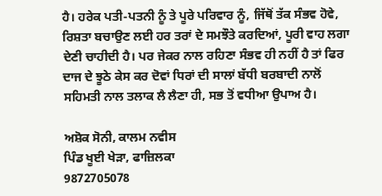ਹੈ। ਹਰੇਕ ਪਤੀ-ਪਤਨੀ ਨੂੰ ਤੇ ਪੂਰੇ ਪਰਿਵਾਰ ਨੂੰ, ਜਿੱਥੋਂ ਤੱਕ ਸੰਭਵ ਹੋਵੇ, ਰਿਸ਼ਤਾ ਬਚਾਉਣ ਲਈ ਹਰ ਤਰਾਂ ਦੇ ਸਮਝੌਤੇ ਕਰਦਿਆਂ, ਪੂਰੀ ਵਾਹ ਲਗਾ ਦੇਣੀ ਚਾਹੀਦੀ ਹੈ। ਪਰ ਜੇਕਰ ਨਾਲ ਰਹਿਣਾ ਸੰਭਵ ਹੀ ਨਹੀਂ ਹੈ ਤਾਂ ਫਿਰ ਦਾਜ ਦੇ ਝੂਠੇ ਕੇਸ ਕਰ ਦੋਵਾਂ ਧਿਰਾਂ ਦੀ ਸਾਲਾਂ ਬੱਧੀ ਬਰਬਾਦੀ ਨਾਲੋਂ ਸਹਿਮਤੀ ਨਾਲ ਤਲਾਕ ਲੈ ਲੈਣਾ ਹੀ, ਸਭ ਤੋਂ ਵਧੀਆ ਉਪਾਅ ਹੈ।

ਅਸ਼ੋਕ ਸੋਨੀ, ਕਾਲਮ ਨਵੀਸ
ਪਿੰਡ ਖੂਈ ਖੇੜਾ, ਫਾਜ਼ਿਲਕਾ
9872705078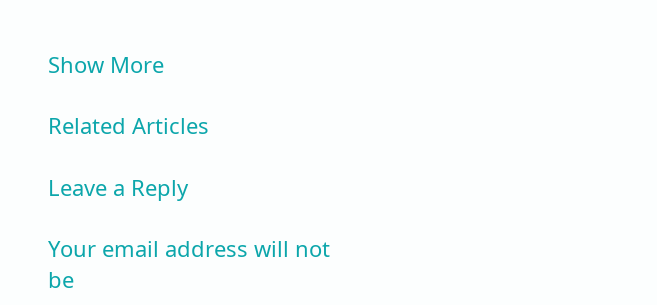Show More

Related Articles

Leave a Reply

Your email address will not be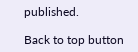published.

Back to top button